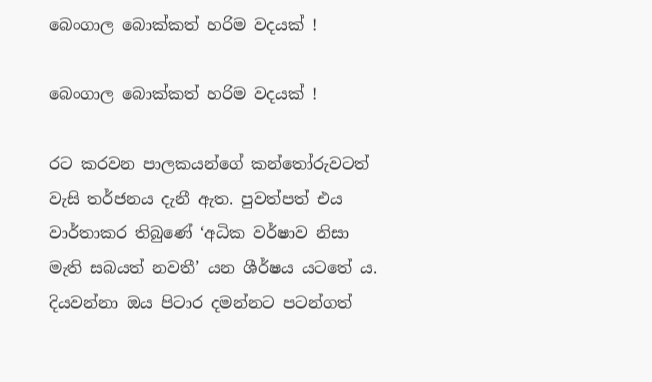බෙංගාල බොක්කත් හරිම වදයක් !

බෙංගාල බොක්කත් හරිම වදයක් !

රට කරවන පාලකයන්ගේ කන්තෝරුවටත් වැසි තර්ජනය දැනී ඇත. පුවත්පත් එය වාර්තාකර තිබුණේ ‘අධික වර්ෂාව නිසා මැති සබයත් නවතී’ යන ශීර්ෂය යටතේ ය. දියවන්නා ඔය පිටාර දමන්නට පටන්ගත්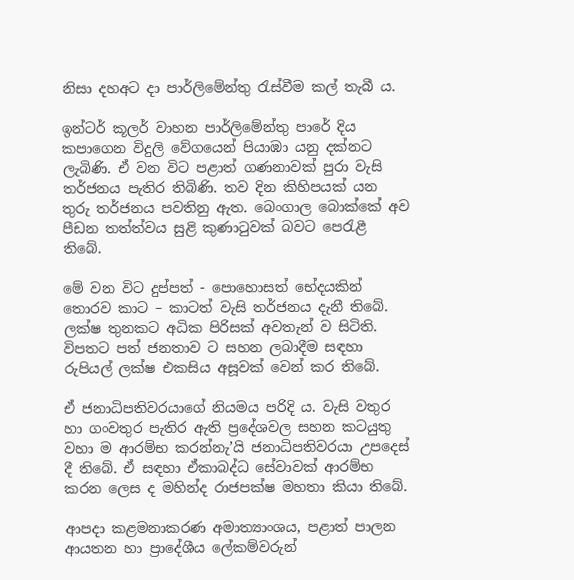නිසා දහඅට දා පාර්ලිමේන්තු රැස්වීම කල් තැබී ය.

ඉන්ටර් කූලර් වාහන පාර්ලිමේන්තු පාරේ දිය කපාගෙන විදුලි වේගයෙන් පියාඹා යනු දක්නට ලැබිණි. ඒ වන විට පළාත් ගණනාවක් පුරා වැසි තර්ජනය පැතිර තිබිණි. තව දින කිහිපයක් යන තුරු තර්ජනය පවතිනු ඇත. බෙංගාල බොක්කේ අව පීඩන තත්ත්වය සුළි කුණාටුවක් බවට පෙරැළී තිබේ.

මේ වන විට දුප්පත් - පොහොසත් භේදයකින් තොරව කාට – කාටත් වැසි තර්ජනය දැනී තිබේ. ලක්ෂ තුනකට අධික පිරිසක් අවතැන් ව සිටිති. විපතට පත් ජනතාව ට සහන ලබාදීම සඳහා රුපියල් ලක්ෂ එකසිය අසූවක් වෙන් කර තිබේ.

ඒ ජනාධිපතිවරයාගේ නියමය පරිදි ය. වැසි වතුර හා ගංවතුර පැතිර ඇති ප්‍රදේශවල සහන කටයුතු වහා ම ආරම්භ කරන්නැ’යි ජනාධිපතිවරයා උපදෙස් දී තිබේ. ඒ සඳහා ඒකාබද්ධ සේවාවක් ආරම්භ කරන ලෙස ද මහින්ද රාජපක්ෂ මහතා කියා තිබේ.

ආපදා කළමනාකරණ අමාත්‍යාංශය, පළාත් පාලන ආයතන හා ප්‍රාදේශීය ලේකම්වරුන්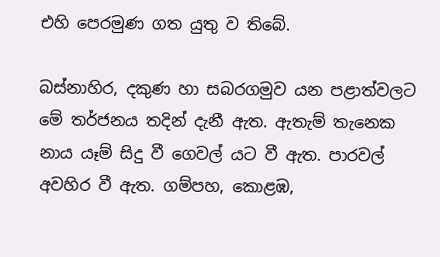එහි පෙරමුණ ගත යුතු ව තිබේ.

බස්නාහිර, දකුණ හා සබරගමුව යන පළාත්වලට මේ තර්ජනය තදින් දැනී ඇත. ඇතැම් තැනෙක නාය යෑම් සිදු වී ගෙවල් යට වී ඇත. පාරවල් අවහිර වී ඇත. ගම්පහ, කොළඹ,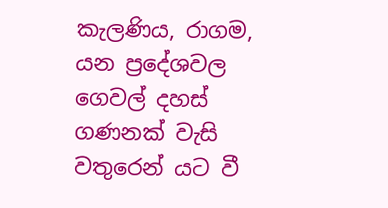කැලණිය, රාගම, යන ප්‍රදේශවල ගෙවල් දහස් ගණනක් වැසි වතුරෙන් යට වී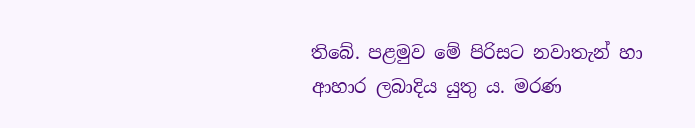තිබේ. පළමුව මේ පිරිසට නවාතැන් හා ආහාර ලබාදිය යුතු ය. මරණ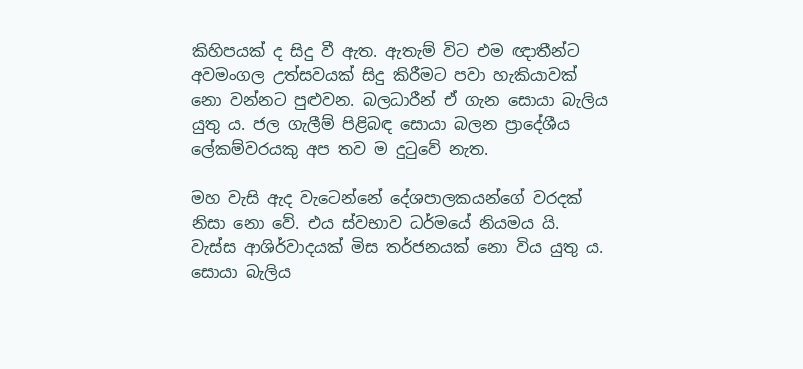කිහිපයක් ද සිදු වී ඇත. ඇතැම් විට එම ඥාතීන්ට අවමංගල උත්සවයක් සිදු කිරීමට පවා හැකියාවක් නො වන්නට පුළුවන. බලධාරීන් ඒ ගැන සොයා බැලිය යුතු ය. ජල ගැලීම් පිළිබඳ සොයා බලන ප්‍රාදේශීය ලේකම්වරයකු අප තව ම දුටුවේ නැත.

මහ වැසි ඇද වැටෙන්නේ දේශපාලකයන්ගේ වරදක් නිසා නො වේ. එය ස්වභාව ධර්මයේ නියමය යි. වැස්ස ආශිර්වාදයක් මිස තර්ජනයක් නො විය යුතු ය. සොයා බැලිය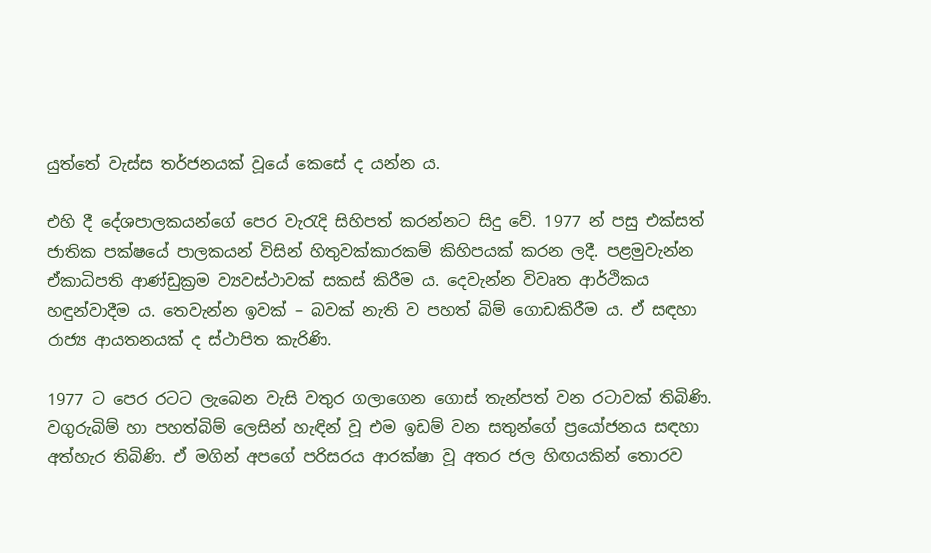යුත්තේ වැස්ස තර්ජනයක් වූයේ කෙසේ ද යන්න ය.

එහි දී දේශපාලකයන්ගේ පෙර වැරැදි සිහිපත් කරන්නට සිදු වේ. 1977 න් පසු එක්සත් ජාතික පක්ෂයේ පාලකයන් විසින් හිතුවක්කාරකම් කිහිපයක් කරන ලදී. පළමුවැන්න ඒකාධිපති ආණ්ඩුක්‍රම ව්‍යවස්ථාවක් සකස් කිරීම ය. දෙවැන්න විවෘත ආර්ථිකය හඳුන්වාදීම ය. තෙවැන්න ඉවක් – බවක් නැති ව පහත් බිම් ගොඩකිරීම ය. ඒ සඳහා රාජ්‍ය ආයතනයක් ද ස්ථාපිත කැරිණි.

1977 ට පෙර රටට ලැබෙන වැසි වතුර ගලාගෙන ගොස් තැන්පත් වන රටාවක් තිබිණි. වගුරුබිම් හා පහත්බිම් ලෙසින් හැඳින් වූ එම ඉඩම් වන සතුන්ගේ ප්‍රයෝජනය සඳහා අත්හැර තිබිණි. ඒ මගින් අපගේ පරිසරය ආරක්ෂා වූ අතර ජල හිඟයකින් තොරව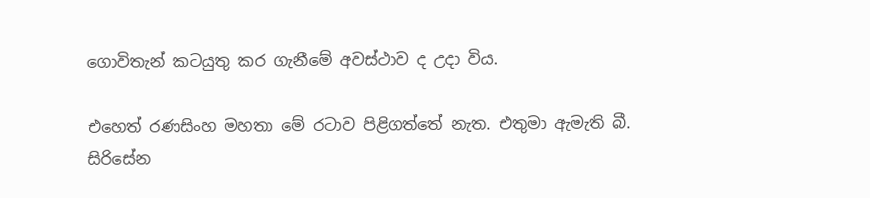ගොවිතැන් කටයුතු කර ගැනීමේ අවස්ථාව ද උදා විය.

එහෙත් රණසිංහ මහතා මේ රටාව පිළිගත්තේ නැත. එතුමා ඇමැති බී. සිරිසේන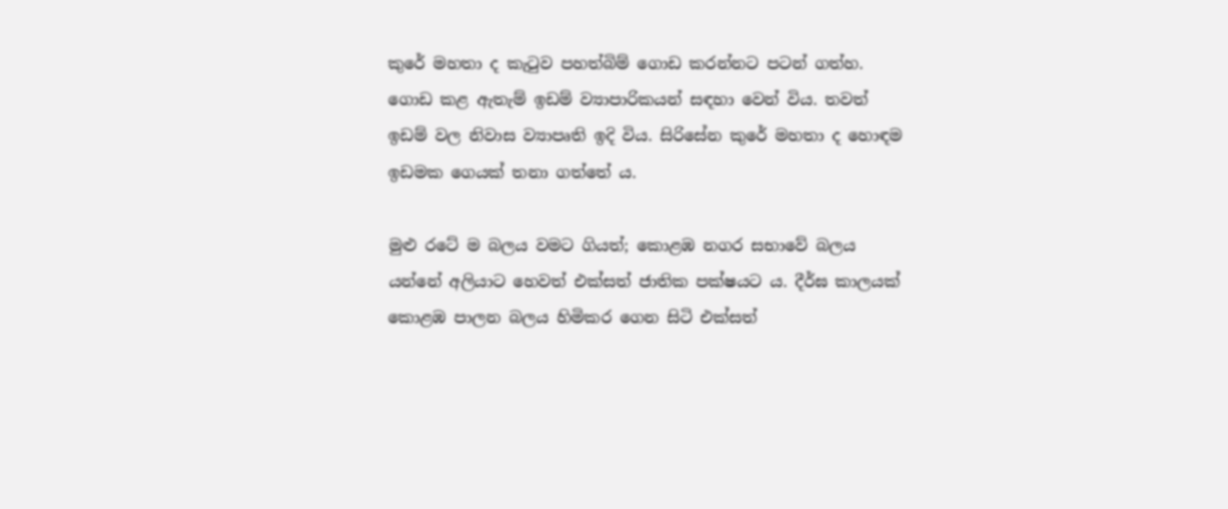කුරේ මහතා ද කැටුව පහත්බිම් ගොඩ කරන්නට පටන් ගත්හ. ගොඩ කළ ඇතැම් ඉඩම් ව්‍යාපාරිකයන් සඳහා වෙන් විය. තවත් ඉඩම් වල නිවාස ව්‍යාපෘති ඉදි විය. සිරිසේන කුරේ මහතා ද හොඳම ඉඩමක ගෙයක් තනා ගත්තේ ය.

මුළු රටේ ම බලය වමට ගියත්; කොළඹ නගර සභාවේ බලය යන්නේ අලියාට හෙවත් එක්සත් ජාතික පක්ෂයට ය. දීර්ඝ කාලයක් කොළඹ පාලන බලය හිමිකර ගෙන සිටි එක්සත්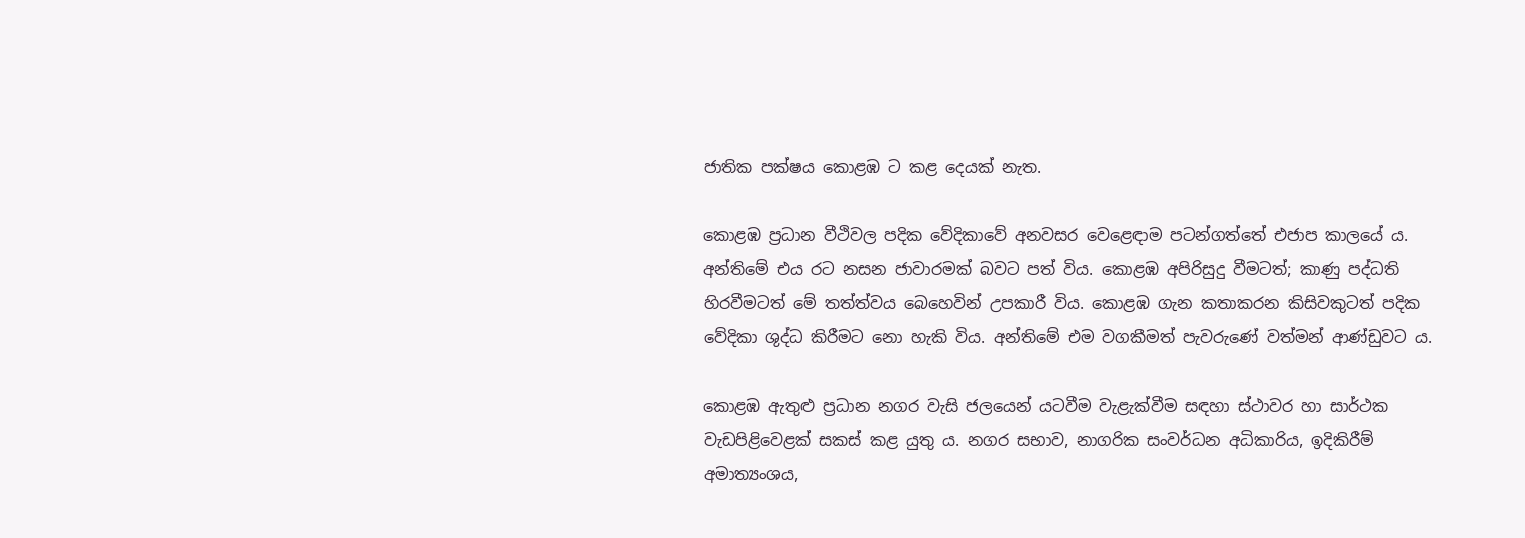ජාතික පක්ෂය කොළඹ ට කළ දෙයක් නැත.

කොළඹ ප්‍රධාන වීථිවල පදික වේදිකාවේ අනවසර වෙළෙඳාම පටන්ගත්තේ එජාප කාලයේ ය. අන්තිමේ එය රට නසන ජාවාරමක් බවට පත් විය. කොළඹ අපිරිසුදු වීමටත්; කාණු පද්ධති හිරවීමටත් මේ තත්ත්වය බෙහෙවින් උපකාරී විය. කොළඹ ගැන කතාකරන කිසිවකුටත් පදික වේදිකා ශුද්ධ කිරීමට නො හැකි විය. අන්තිමේ එම වගකීමත් පැවරුණේ වත්මන් ආණ්ඩුවට ය.

කොළඹ ඇතුළු ප්‍රධාන නගර වැසි ජලයෙන් යටවීම වැළැක්වීම සඳහා ස්ථාවර හා සාර්ථක වැඩපිළිවෙළක් සකස් කළ යුතු ය. නගර සභාව, නාගරික සංවර්ධන අධිකාරිය, ඉදිකිරීම් අමාත්‍යංශය,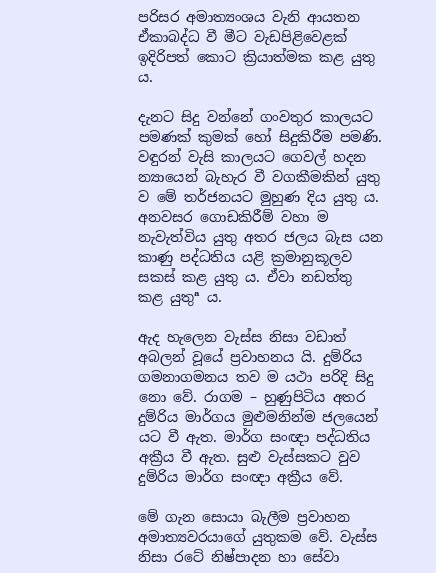පරිසර අමාත්‍යංශය වැනි ආයතන ඒකාබද්ධ වී මීට වැඩපිළිවෙළක් ඉදිරිපත් කොට ක්‍රියාත්මක කළ යුතු ය.

දැනට සිදු වන්නේ ගංවතුර කාලයට පමණක් කුමක් හෝ සිදුකිරීම පමණි. වඳුරන් වැසි කාලයට ගෙවල් හදන න්‍යායෙන් බැහැර වී වගකීමකින් යුතු ව මේ තර්ජනයට මුහුණ දිය යුතු ය. අනවසර ගොඩකිරීම් වහා ම නැවැත්විය යුතු අතර ජලය බැස යන කාණු පද්ධතිය යළි ක්‍රමානුකූලව සකස් කළ යුතු ය. ඒවා නඩත්තු කළ යුතුª ය.

ඇද හැලෙන වැස්ස නිසා වඩාත් අබලන් වූයේ ප්‍රවාහනය යි. දුම්රිය ගමනාගමනය තව ම යථා පරිදි සිදු නො වේ. රාගම – හුණුපිටිය අතර දුම්රිය මාර්ගය මුළුමනින්ම ජලයෙන් යට වී ඇත. මාර්ග සංඥා පද්ධතිය අක්‍රීය වී ඇත. සුළු වැස්සකට වුව දුම්රිය මාර්ග සංඥා අක්‍රීය වේ.

මේ ගැන සොයා බැලීම ප්‍රවාහන අමාත්‍යවරයාගේ යුතුකම වේ. වැස්ස නිසා රටේ නිෂ්පාදන හා සේවා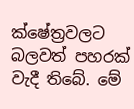ක්ෂේත්‍රවලට බලවත් පහරක් වැදී තිබේ. මේ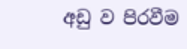අඩු ව පිරවීම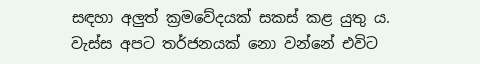සඳහා අලුත් ක්‍රමවේදයක් සකස් කළ යුතු ය. වැස්ස අපට තර්ජනයක් නො වන්නේ එවිට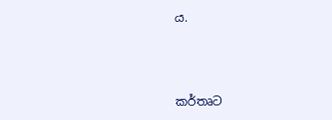ය.



කර්තෘට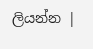ලියන්න |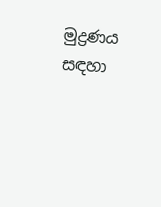මුද්‍රණය සඳහා